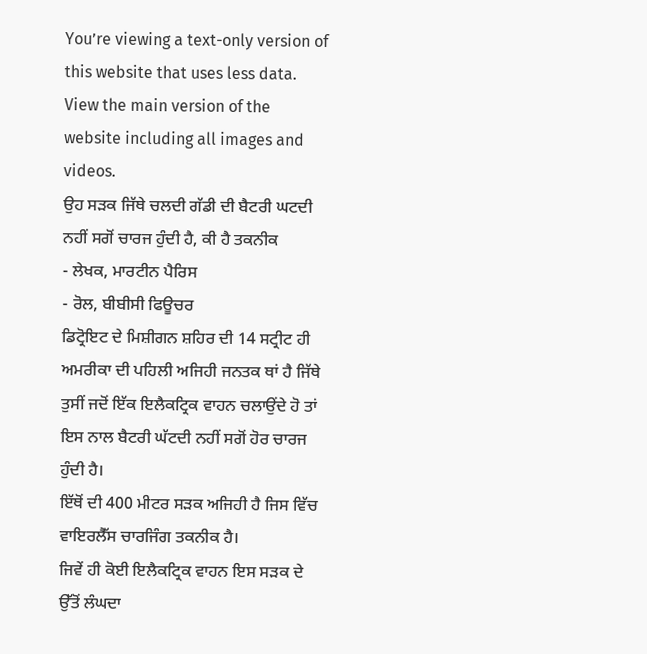You’re viewing a text-only version of this website that uses less data. View the main version of the website including all images and videos.
ਉਹ ਸੜਕ ਜਿੱਥੇ ਚਲਦੀ ਗੱਡੀ ਦੀ ਬੈਟਰੀ ਘਟਦੀ ਨਹੀਂ ਸਗੋਂ ਚਾਰਜ ਹੁੰਦੀ ਹੈ, ਕੀ ਹੈ ਤਕਨੀਕ
- ਲੇਖਕ, ਮਾਰਟੀਨ ਪੈਰਿਸ
- ਰੋਲ, ਬੀਬੀਸੀ ਫਿਊਚਰ
ਡਿਟ੍ਰੋਇਟ ਦੇ ਮਿਸ਼ੀਗਨ ਸ਼ਹਿਰ ਦੀ 14 ਸਟ੍ਰੀਟ ਹੀ ਅਮਰੀਕਾ ਦੀ ਪਹਿਲੀ ਅਜਿਹੀ ਜਨਤਕ ਥਾਂ ਹੈ ਜਿੱਥੇ ਤੁਸੀਂ ਜਦੋਂ ਇੱਕ ਇਲੈਕਟ੍ਰਿਕ ਵਾਹਨ ਚਲਾਉਂਦੇ ਹੋ ਤਾਂ ਇਸ ਨਾਲ ਬੈਟਰੀ ਘੱਟਦੀ ਨਹੀਂ ਸਗੋਂ ਹੋਰ ਚਾਰਜ ਹੁੰਦੀ ਹੈ।
ਇੱਥੋਂ ਦੀ 400 ਮੀਟਰ ਸੜਕ ਅਜਿਹੀ ਹੈ ਜਿਸ ਵਿੱਚ ਵਾਇਰਲੈੱਸ ਚਾਰਜਿੰਗ ਤਕਨੀਕ ਹੈ।
ਜਿਵੇਂ ਹੀ ਕੋਈ ਇਲੈਕਟ੍ਰਿਕ ਵਾਹਨ ਇਸ ਸੜਕ ਦੇ ਉੱਤੋਂ ਲੰਘਦਾ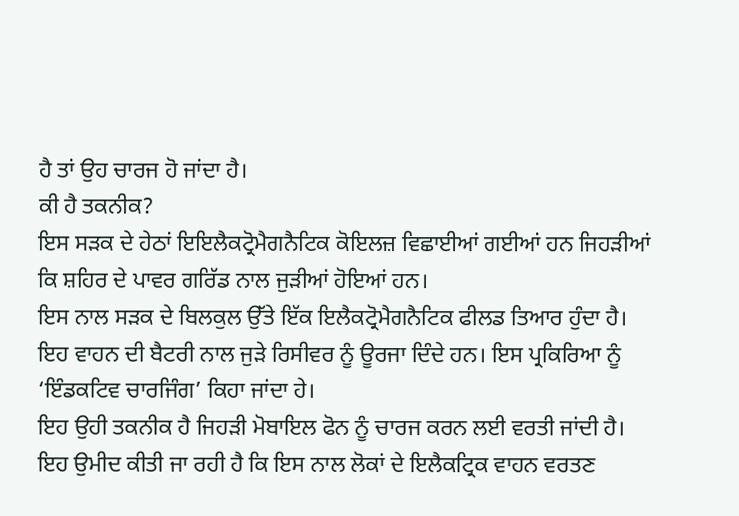ਹੈ ਤਾਂ ਉਹ ਚਾਰਜ ਹੋ ਜਾਂਦਾ ਹੈ।
ਕੀ ਹੈ ਤਕਨੀਕ?
ਇਸ ਸੜਕ ਦੇ ਹੇਠਾਂ ਇਇਲੈਕਟ੍ਰੋਮੈਗਨੈਟਿਕ ਕੋਇਲਜ਼ ਵਿਛਾਈਆਂ ਗਈਆਂ ਹਨ ਜਿਹੜੀਆਂ ਕਿ ਸ਼ਹਿਰ ਦੇ ਪਾਵਰ ਗਰਿੱਡ ਨਾਲ ਜੁੜੀਆਂ ਹੋਇਆਂ ਹਨ।
ਇਸ ਨਾਲ ਸੜਕ ਦੇ ਬਿਲਕੁਲ ਉੱਤੇ ਇੱਕ ਇਲੈਕਟ੍ਰੋਮੈਗਨੈਟਿਕ ਫੀਲਡ ਤਿਆਰ ਹੁੰਦਾ ਹੈ।
ਇਹ ਵਾਹਨ ਦੀ ਬੈਟਰੀ ਨਾਲ ਜੁੜੇ ਰਿਸੀਵਰ ਨੂੰ ਊਰਜਾ ਦਿੰਦੇ ਹਨ। ਇਸ ਪ੍ਰਕਿਰਿਆ ਨੂੰ ‘ਇੰਡਕਟਿਵ ਚਾਰਜਿੰਗ’ ਕਿਹਾ ਜਾਂਦਾ ਹੇ।
ਇਹ ਉਹੀ ਤਕਨੀਕ ਹੈ ਜਿਹੜੀ ਮੋਬਾਇਲ ਫੋਨ ਨੂੰ ਚਾਰਜ ਕਰਨ ਲਈ ਵਰਤੀ ਜਾਂਦੀ ਹੈ।
ਇਹ ਉਮੀਦ ਕੀਤੀ ਜਾ ਰਹੀ ਹੈ ਕਿ ਇਸ ਨਾਲ ਲੋਕਾਂ ਦੇ ਇਲੈਕਟ੍ਰਿਕ ਵਾਹਨ ਵਰਤਣ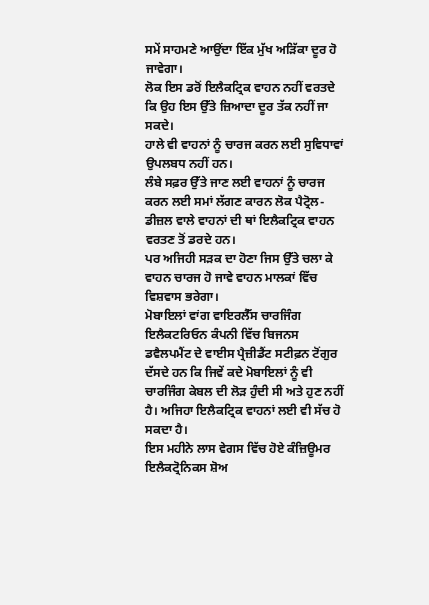ਸਮੇਂ ਸਾਹਮਣੇ ਆਉਂਦਾ ਇੱਕ ਮੁੱਖ ਅੜਿੱਕਾ ਦੂਰ ਹੋ ਜਾਵੇਗਾ।
ਲੋਕ ਇਸ ਡਰੋਂ ਇਲੈਕਟ੍ਰਿਕ ਵਾਹਨ ਨਹੀਂ ਵਰਤਦੇ ਕਿ ਉਹ ਇਸ ਉੱਤੇ ਜ਼ਿਆਦਾ ਦੂਰ ਤੱਕ ਨਹੀਂ ਜਾ ਸਕਦੇ।
ਹਾਲੇ ਵੀ ਵਾਹਨਾਂ ਨੂੰ ਚਾਰਜ ਕਰਨ ਲਈ ਸੁਵਿਧਾਵਾਂ ਉਪਲਬਧ ਨਹੀਂ ਹਨ।
ਲੰਬੇ ਸਫ਼ਰ ਉੱਤੇ ਜਾਣ ਲਈ ਵਾਹਨਾਂ ਨੂੰ ਚਾਰਜ ਕਰਨ ਲਈ ਸਮਾਂ ਲੱਗਣ ਕਾਰਨ ਲੋਕ ਪੈਟ੍ਰੋਲ-ਡੀਜ਼ਲ ਵਾਲੇ ਵਾਹਨਾਂ ਦੀ ਥਾਂ ਇਲੈਕਟ੍ਰਿਕ ਵਾਹਨ ਵਰਤਣ ਤੋਂ ਡਰਦੇ ਹਨ।
ਪਰ ਅਜਿਹੀ ਸੜਕ ਦਾ ਹੋਣਾ ਜਿਸ ਉੱਤੇ ਚਲਾ ਕੇ ਵਾਹਨ ਚਾਰਜ ਹੋ ਜਾਵੇ ਵਾਹਨ ਮਾਲਕਾਂ ਵਿੱਚ ਵਿਸ਼ਵਾਸ ਭਰੇਗਾ।
ਮੋਬਾਇਲਾਂ ਵਾਂਗ ਵਾਇਰਲੈੱਸ ਚਾਰਜਿੰਗ
ਇਲੈਕਟਰਿਓਨ ਕੰਪਨੀ ਵਿੱਚ ਬਿਜਨਸ ਡਵੈਲਪਮੈਂਟ ਦੇ ਵਾਈਸ ਪ੍ਰੈਜ਼ੀਡੈਂਟ ਸਟੀਫ਼ਨ ਟੋਂਗੁਰ ਦੱਸਦੇ ਹਨ ਕਿ ਜਿਵੇਂ ਕਦੇ ਮੋਬਾਇਲਾਂ ਨੂੰ ਵੀ ਚਾਰਜਿੰਗ ਕੇਬਲ ਦੀ ਲੋੜ ਹੁੰਦੀ ਸੀ ਅਤੇ ਹੁਣ ਨਹੀਂ ਹੈ। ਅਜਿਹਾ ਇਲੈਕਟ੍ਰਿਕ ਵਾਹਨਾਂ ਲਈ ਵੀ ਸੱਚ ਹੋ ਸਕਦਾ ਹੈ।
ਇਸ ਮਹੀਨੇ ਲਾਸ ਵੇਗਸ ਵਿੱਚ ਹੋਏ ਕੰਜ਼ਿਊਮਰ ਇਲੈਕਟ੍ਰੋਨਿਕਸ ਸ਼ੋਅ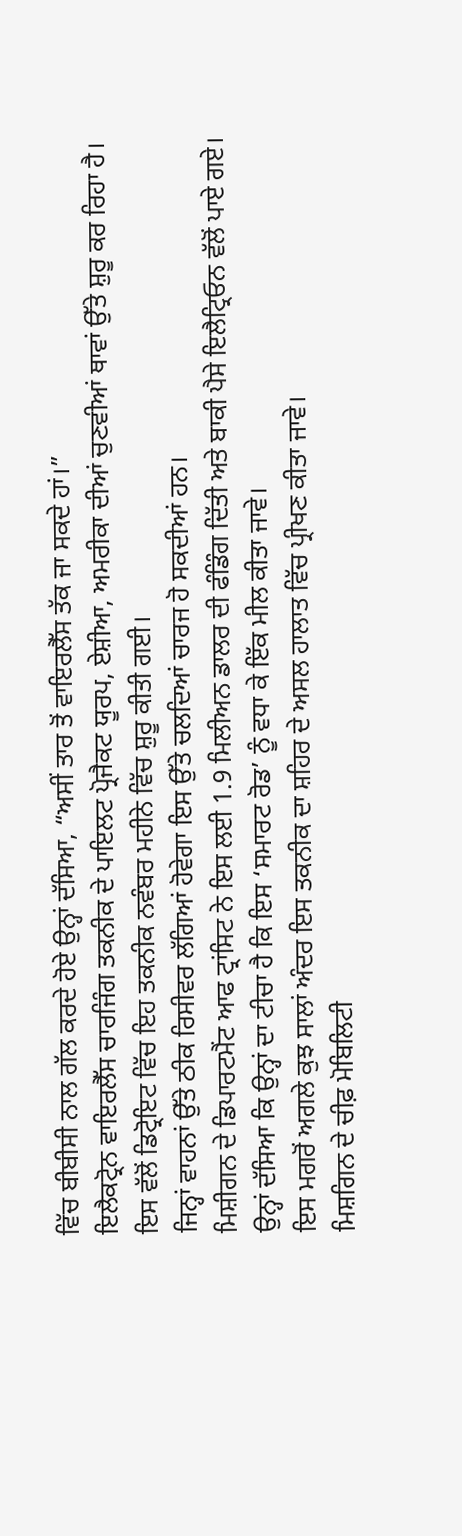ਵਿੱਚ ਬੀਬੀਸੀ ਨਾਲ ਗੱਲ ਕਰਦੇ ਹੋਏ ਉਨ੍ਹਾਂ ਦੱਸਿਆ, “ਅਸੀਂ ਤਾਰ ਤੋਂ ਵਾਇਰਲੈੱਸ ਤੱਕ ਜਾ ਸਕਦੇ ਹਾਂ।”
ਇਲੈਕਟ੍ਰੋਨ ਵਾਇਰਲੈੱਸ ਚਾਰਜਿੰਗ ਤਕਨੀਕ ਦੇ ਪਾਇਲਟ ਪ੍ਰੋਜੈਕਟ ਯੂਰਪ, ਏਸ਼ੀਆ, ਅਮਰੀਕਾ ਦੀਆਂ ਚੁਣਵੀਆਂ ਥਾਵਾਂ ਉੱਤੇ ਸ਼ੁਰੂ ਕਰ ਰਿਹਾ ਹੈ।
ਇਸ ਵੱਲੋਂ ਡਿਟ੍ਰੋਇਟ ਵਿੱਚ ਇਹ ਤਕਨੀਕ ਨਵੰਬਰ ਮਹੀਨੇ ਵਿੱਚ ਸ਼ੁਰੂ ਕੀਤੀ ਗਈ।
ਜਿਨ੍ਹਾਂ ਵਾਹਨਾਂ ਉੱਤੇ ਠੀਕ ਰਿਸੀਵਰ ਲੱਗਿਆਂ ਹੋਵੇਗਾ ਇਸ ਉੱਤੇ ਚਲਦਿਆਂ ਚਾਰਜ ਹੋ ਸਕਦੀਆਂ ਹਨ।
ਮਿਸ਼ੀਗਨ ਦੇ ਡਿਪਾਰਟਮੈਂਟ ਆਫ ਟ੍ਰਾਂਸਿਟ ਨੇ ਇਸ ਲਈ 1.9 ਮਿਲੀਅਨ ਡਾਲਰ ਦੀ ਫੰਡਿੰਗ ਦਿੱਤੀ ਅਤੇ ਬਾਕੀ ਪੈਸੇ ਇਲੈਟ੍ਰਿਓਨ ਵੱਲੋਂ ਪਾਏ ਗਏ।
ਉਨ੍ਹਾਂ ਦੱਸਿਆ ਕਿ ਉਨ੍ਹਾਂ ਦਾ ਟੀਚਾ ਹੈ ਕਿ ਇਸ ‘ਸਮਾਰਟ ਰੋਡ’ ਨੂੰ ਵਧਾ ਕੇ ਇੱਕ ਮੀਲ ਕੀਤਾ ਜਾਵੇ।
ਇਸ ਮਗਰੋਂ ਅਗਲੇ ਕੁਝ ਸਾਲਾਂ ਅੰਦਰ ਇਸ ਤਕਨੀਕ ਦਾ ਸ਼ਹਿਰ ਦੇ ਅਸਲ ਹਾਲਾਤ ਵਿੱਚ ਪ੍ਰੀਖਣ ਕੀਤਾ ਜਾਵੇ।
ਮਿਸ਼ਗਿਨ ਦੇ ਚੀਫ਼ ਮੋਬਿਲਿਟੀ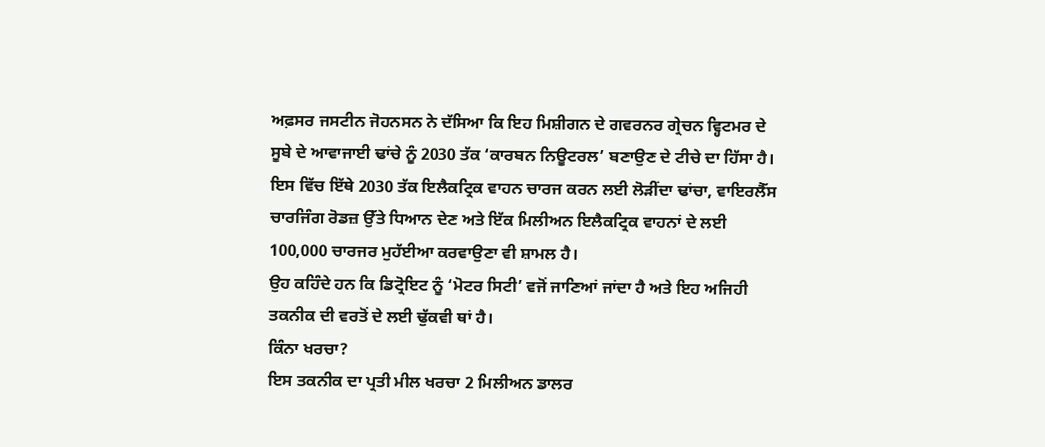ਅਫ਼ਸਰ ਜਸਟੀਨ ਜੋਹਨਸਨ ਨੇ ਦੱਸਿਆ ਕਿ ਇਹ ਮਿਸ਼ੀਗਨ ਦੇ ਗਵਰਨਰ ਗ੍ਰੇਚਨ ਵ੍ਹਿਟਮਰ ਦੇ ਸੂਬੇ ਦੇ ਆਵਾਜਾਈ ਢਾਂਚੇ ਨੂੰ 2030 ਤੱਕ ‘ਕਾਰਬਨ ਨਿਊਟਰਲ’ ਬਣਾਉਣ ਦੇ ਟੀਚੇ ਦਾ ਹਿੱਸਾ ਹੈ।
ਇਸ ਵਿੱਚ ਇੱਥੇ 2030 ਤੱਕ ਇਲੈਕਟ੍ਰਿਕ ਵਾਹਨ ਚਾਰਜ ਕਰਨ ਲਈ ਲੋੜੀਂਦਾ ਢਾਂਚਾ, ਵਾਇਰਲੈੱਸ ਚਾਰਜਿੰਗ ਰੋਡਜ਼ ਉੱਤੇ ਧਿਆਨ ਦੇਣ ਅਤੇ ਇੱਕ ਮਿਲੀਅਨ ਇਲੈਕਟ੍ਰਿਕ ਵਾਹਨਾਂ ਦੇ ਲਈ 100,000 ਚਾਰਜਰ ਮੁਹੱਈਆ ਕਰਵਾਉਣਾ ਵੀ ਸ਼ਾਮਲ ਹੈ।
ਉਹ ਕਹਿੰਦੇ ਹਨ ਕਿ ਡਿਟ੍ਰੋਇਟ ਨੂੰ ‘ਮੋਟਰ ਸਿਟੀ’ ਵਜੋਂ ਜਾਣਿਆਂ ਜਾਂਦਾ ਹੈ ਅਤੇ ਇਹ ਅਜਿਹੀ ਤਕਨੀਕ ਦੀ ਵਰਤੋਂ ਦੇ ਲਈ ਢੁੱਕਵੀ ਥਾਂ ਹੈ।
ਕਿੰਨਾ ਖਰਚਾ?
ਇਸ ਤਕਨੀਕ ਦਾ ਪ੍ਰਤੀ ਮੀਲ ਖਰਚਾ 2 ਮਿਲੀਅਨ ਡਾਲਰ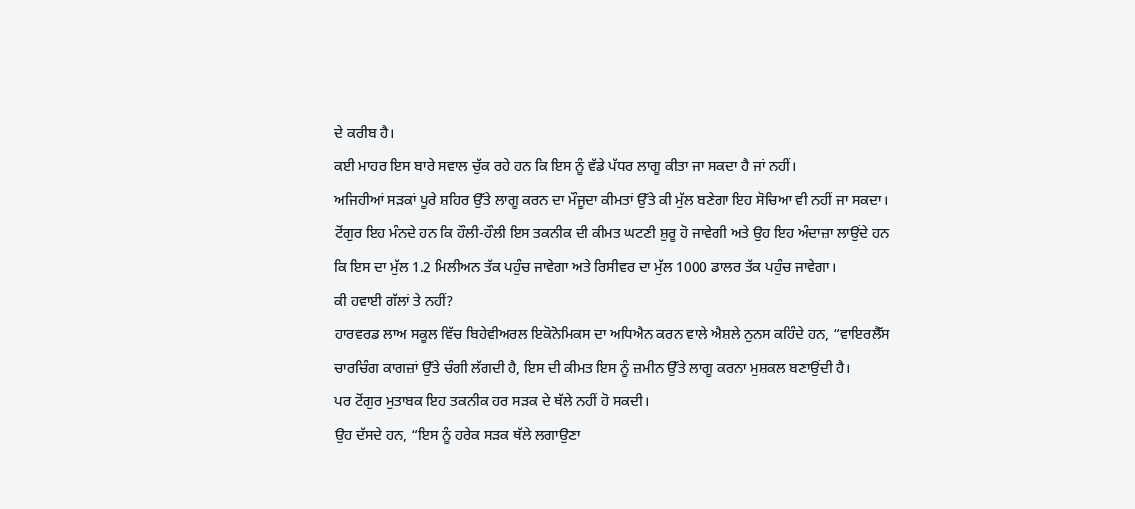ਦੇ ਕਰੀਬ ਹੈ।
ਕਈ ਮਾਹਰ ਇਸ ਬਾਰੇ ਸਵਾਲ ਚੁੱਕ ਰਹੇ ਹਨ ਕਿ ਇਸ ਨੂੰ ਵੱਡੇ ਪੱਧਰ ਲਾਗੂ ਕੀਤਾ ਜਾ ਸਕਦਾ ਹੈ ਜਾਂ ਨਹੀਂ।
ਅਜਿਹੀਆਂ ਸੜਕਾਂ ਪੂਰੇ ਸ਼ਹਿਰ ਉੱਤੇ ਲਾਗੂ ਕਰਨ ਦਾ ਮੌਜੂਦਾ ਕੀਮਤਾਂ ਉੱਤੇ ਕੀ ਮੁੱਲ ਬਣੇਗਾ ਇਹ ਸੋਚਿਆ ਵੀ ਨਹੀਂ ਜਾ ਸਕਦਾ।
ਟੋਂਗੁਰ ਇਹ ਮੰਨਦੇ ਹਨ ਕਿ ਹੌਲੀ-ਹੌਲੀ ਇਸ ਤਕਨੀਕ ਦੀ ਕੀਮਤ ਘਟਣੀ ਸ਼ੁਰੂ ਹੋ ਜਾਵੇਗੀ ਅਤੇ ਉਹ ਇਹ ਅੰਦਾਜ਼ਾ ਲਾਉਂਦੇ ਹਨ ਕਿ ਇਸ ਦਾ ਮੁੱਲ 1.2 ਮਿਲੀਅਨ ਤੱਕ ਪਹੁੰਚ ਜਾਵੇਗਾ ਅਤੇ ਰਿਸੀਵਰ ਦਾ ਮੁੱਲ 1000 ਡਾਲਰ ਤੱਕ ਪਹੁੰਚ ਜਾਵੇਗਾ।
ਕੀ ਹਵਾਈ ਗੱਲਾਂ ਤੇ ਨਹੀਂ?
ਹਾਰਵਰਡ ਲਾਅ ਸਕੂਲ ਵਿੱਚ ਬਿਹੇਵੀਅਰਲ ਇਕੋਨੋਮਿਕਸ ਦਾ ਅਧਿਐਨ ਕਰਨ ਵਾਲੇ ਐਸ਼ਲੇ ਨੁਨਸ ਕਹਿੰਦੇ ਹਨ, “ਵਾਇਰਲੈੱਸ ਚਾਰਚਿੰਗ ਕਾਗਜ਼ਾਂ ਉੱਤੇ ਚੰਗੀ ਲੱਗਦੀ ਹੈ, ਇਸ ਦੀ ਕੀਮਤ ਇਸ ਨੂੰ ਜ਼ਮੀਨ ਉੱਤੇ ਲਾਗੂ ਕਰਨਾ ਮੁਸ਼ਕਲ ਬਣਾਉਂਦੀ ਹੈ।
ਪਰ ਟੋਂਗੁਰ ਮੁਤਾਬਕ ਇਹ ਤਕਨੀਕ ਹਰ ਸੜਕ ਦੇ ਥੱਲੇ ਨਹੀਂ ਹੋ ਸਕਦੀ।
ਉਹ ਦੱਸਦੇ ਹਨ, “ਇਸ ਨੂੰ ਹਰੇਕ ਸੜਕ ਥੱਲੇ ਲਗਾਉਣਾ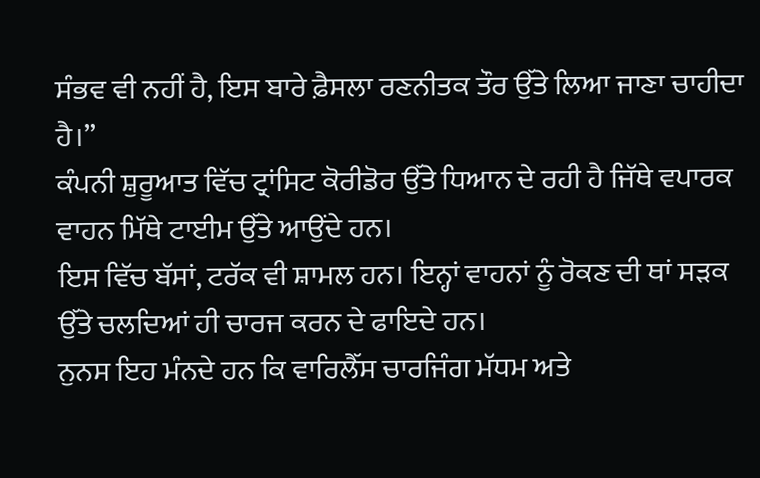ਸੰਭਵ ਵੀ ਨਹੀਂ ਹੈ, ਇਸ ਬਾਰੇ ਫ਼ੈਸਲਾ ਰਣਨੀਤਕ ਤੌਰ ਉੱਤੇ ਲਿਆ ਜਾਣਾ ਚਾਹੀਦਾ ਹੈ।”
ਕੰਪਨੀ ਸ਼ੁਰੂਆਤ ਵਿੱਚ ਟ੍ਰਾਂਸਿਟ ਕੋਰੀਡੋਰ ਉੱਤੇ ਧਿਆਨ ਦੇ ਰਹੀ ਹੈ ਜਿੱਥੇ ਵਪਾਰਕ ਵਾਹਨ ਮਿੱਥੇ ਟਾਈਮ ਉੱਤੇ ਆਉਂਦੇ ਹਨ।
ਇਸ ਵਿੱਚ ਬੱਸਾਂ, ਟਰੱਕ ਵੀ ਸ਼ਾਮਲ ਹਨ। ਇਨ੍ਹਾਂ ਵਾਹਨਾਂ ਨੂੰ ਰੋਕਣ ਦੀ ਥਾਂ ਸੜਕ ਉੱਤੇ ਚਲਦਿਆਂ ਹੀ ਚਾਰਜ ਕਰਨ ਦੇ ਫਾਇਦੇ ਹਨ।
ਨੁਨਸ ਇਹ ਮੰਨਦੇ ਹਨ ਕਿ ਵਾਰਿਲੈੱਸ ਚਾਰਜਿੰਗ ਮੱਧਮ ਅਤੇ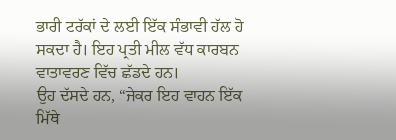ਭਾਰੀ ਟਰੱਕਾਂ ਦੇ ਲਈ ਇੱਕ ਸੰਭਾਵੀ ਹੱਲ ਹੋ ਸਕਦਾ ਹੈ। ਇਹ ਪ੍ਰਤੀ ਮੀਲ ਵੱਧ ਕਾਰਬਨ ਵਾਤਾਵਰਣ ਵਿੱਚ ਛੱਡਦੇ ਹਨ।
ਉਹ ਦੱਸਦੇ ਹਨ, “ਜੇਕਰ ਇਹ ਵਾਹਨ ਇੱਕ ਮਿੱਥੇ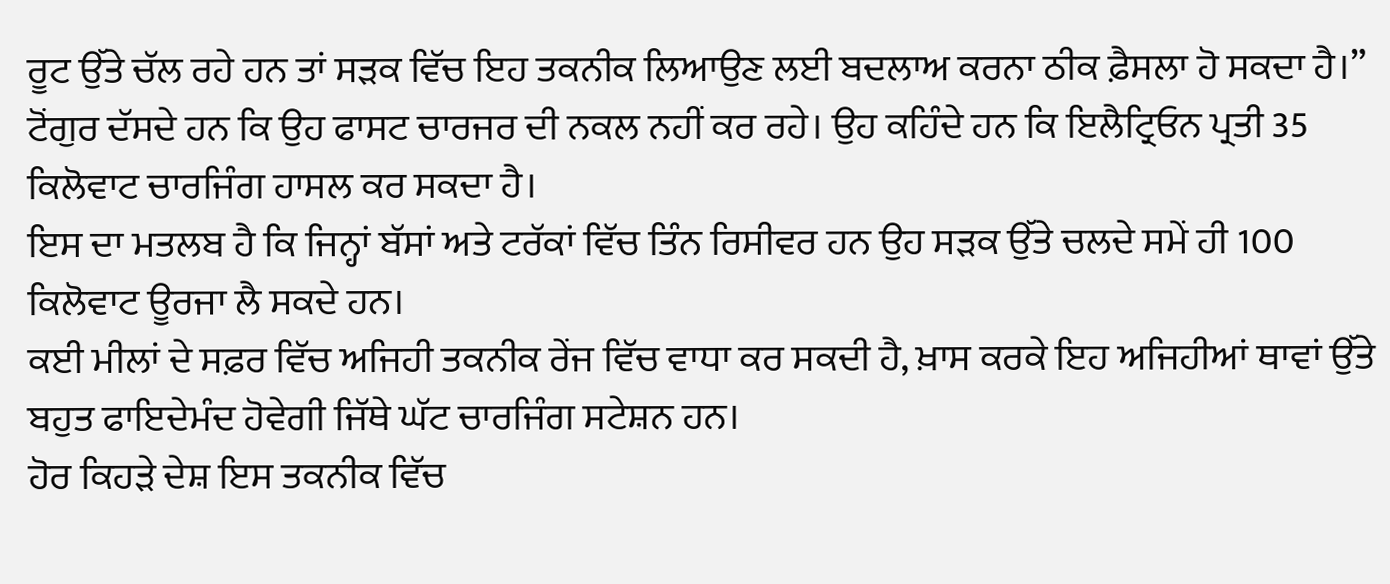ਰੂਟ ਉੱਤੇ ਚੱਲ ਰਹੇ ਹਨ ਤਾਂ ਸੜਕ ਵਿੱਚ ਇਹ ਤਕਨੀਕ ਲਿਆਉਣ ਲਈ ਬਦਲਾਅ ਕਰਨਾ ਠੀਕ ਫ਼ੈਸਲਾ ਹੋ ਸਕਦਾ ਹੈ।”
ਟੋਂਗੁਰ ਦੱਸਦੇ ਹਨ ਕਿ ਉਹ ਫਾਸਟ ਚਾਰਜਰ ਦੀ ਨਕਲ ਨਹੀਂ ਕਰ ਰਹੇ। ਉਹ ਕਹਿੰਦੇ ਹਨ ਕਿ ਇਲੈਟ੍ਰਿਓਨ ਪ੍ਰਤੀ 35 ਕਿਲੋਵਾਟ ਚਾਰਜਿੰਗ ਹਾਸਲ ਕਰ ਸਕਦਾ ਹੈ।
ਇਸ ਦਾ ਮਤਲਬ ਹੈ ਕਿ ਜਿਨ੍ਹਾਂ ਬੱਸਾਂ ਅਤੇ ਟਰੱਕਾਂ ਵਿੱਚ ਤਿੰਨ ਰਿਸੀਵਰ ਹਨ ਉਹ ਸੜਕ ਉੱਤੇ ਚਲਦੇ ਸਮੇਂ ਹੀ 100 ਕਿਲੋਵਾਟ ਊਰਜਾ ਲੈ ਸਕਦੇ ਹਨ।
ਕਈ ਮੀਲਾਂ ਦੇ ਸਫ਼ਰ ਵਿੱਚ ਅਜਿਹੀ ਤਕਨੀਕ ਰੇਂਜ ਵਿੱਚ ਵਾਧਾ ਕਰ ਸਕਦੀ ਹੈ, ਖ਼ਾਸ ਕਰਕੇ ਇਹ ਅਜਿਹੀਆਂ ਥਾਵਾਂ ਉੱਤੇ ਬਹੁਤ ਫਾਇਦੇਮੰਦ ਹੋਵੇਗੀ ਜਿੱਥੇ ਘੱਟ ਚਾਰਜਿੰਗ ਸਟੇਸ਼ਨ ਹਨ।
ਹੋਰ ਕਿਹੜੇ ਦੇਸ਼ ਇਸ ਤਕਨੀਕ ਵਿੱਚ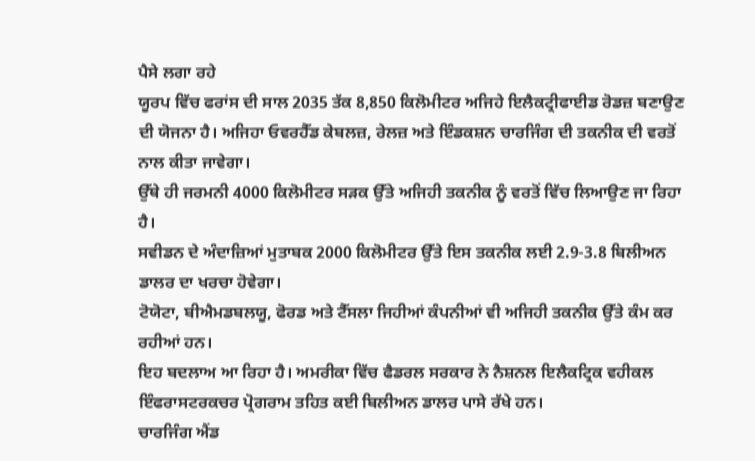ਪੈਸੇ ਲਗਾ ਰਹੇ
ਯੂਰਪ ਵਿੱਚ ਫਰਾਂਸ ਦੀ ਸਾਲ 2035 ਤੱਕ 8,850 ਕਿਲੋਮੀਟਰ ਅਜਿਹੇ ਇਲੈਕਟ੍ਰੀਫਾਈਡ ਰੋਡਜ਼ ਬਣਾਉਣ ਦੀ ਯੋਜਨਾ ਹੈ। ਅਜਿਹਾ ਓਵਰਹੈੱਡ ਕੇਬਲਜ਼, ਰੇਲਜ਼ ਅਤੇ ਇੰਡਕਸ਼ਨ ਚਾਰਜਿੰਗ ਦੀ ਤਕਨੀਕ ਦੀ ਵਰਤੋਂ ਨਾਲ ਕੀਤਾ ਜਾਵੇਗਾ।
ਉੱਥੇ ਹੀ ਜਰਮਨੀ 4000 ਕਿਲੋਮੀਟਰ ਸੜਕ ਉੱਤੇ ਅਜਿਹੀ ਤਕਨੀਕ ਨੂੰ ਵਰਤੋਂ ਵਿੱਚ ਲਿਆਉਣ ਜਾ ਰਿਹਾ ਹੈ।
ਸਵੀਡਨ ਦੇ ਅੰਦਾਜ਼ਿਆਂ ਮੁਤਾਬਕ 2000 ਕਿਲੋਮੀਟਰ ਉੱਤੇ ਇਸ ਤਕਨੀਕ ਲਈ 2.9-3.8 ਬਿਲੀਅਨ ਡਾਲਰ ਦਾ ਖਰਚਾ ਹੋਵੇਗਾ।
ਟੋਯੋਟਾ, ਬੀਐਮਡਬਲਯੂ, ਫੋਰਡ ਅਤੇ ਟੈੱਸਲਾ ਜਿਹੀਆਂ ਕੰਪਨੀਆਂ ਵੀ ਅਜਿਹੀ ਤਕਨੀਕ ਉੱਤੇ ਕੰਮ ਕਰ ਰਹੀਆਂ ਹਨ।
ਇਹ ਬਦਲਾਅ ਆ ਰਿਹਾ ਹੈ। ਅਮਰੀਕਾ ਵਿੱਚ ਫੈਡਰਲ ਸਰਕਾਰ ਨੇ ਨੈਸ਼ਨਲ ਇਲੈਕਟ੍ਰਿਕ ਵਹੀਕਲ ਇੰਫਰਾਸਟਰਕਚਰ ਪ੍ਰੋਗਰਾਮ ਤਹਿਤ ਕਈ ਬਿਲੀਅਨ ਡਾਲਰ ਪਾਸੇ ਰੱਖੇ ਹਨ।
ਚਾਰਜਿੰਗ ਐਂਡ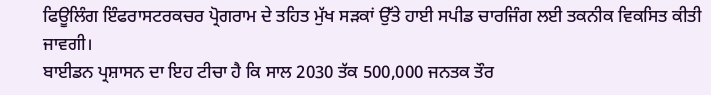ਫਿਊਲਿੰਗ ਇੰਫਰਾਸਟਰਕਚਰ ਪ੍ਰੋਗਰਾਮ ਦੇ ਤਹਿਤ ਮੁੱਖ ਸੜਕਾਂ ਉੱਤੇ ਹਾਈ ਸਪੀਡ ਚਾਰਜਿੰਗ ਲਈ ਤਕਨੀਕ ਵਿਕਸਿਤ ਕੀਤੀ ਜਾਵਗੀ।
ਬਾਈਡਨ ਪ੍ਰਸ਼ਾਸਨ ਦਾ ਇਹ ਟੀਚਾ ਹੈ ਕਿ ਸਾਲ 2030 ਤੱਕ 500,000 ਜਨਤਕ ਤੌਰ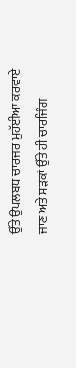ਉੱਤੇ ਉਪਲਬਧ ਚਾਰਜਰ ਮੁਹੱਈਆ ਕਰਵਾਏ ਜਾਣ ਅਤੇ ਸੜਕਾਂ ਉੱਤੇ ਹੀ ਚਾਰਜਿੰਗ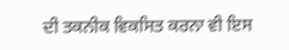ਦੀ ਤਕਨੀਕ ਵਿਕਸਿਤ ਕਰਨਾ ਵੀ ਇਸ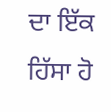ਦਾ ਇੱਕ ਹਿੱਸਾ ਹੋ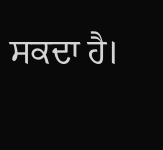ਸਕਦਾ ਹੈ।